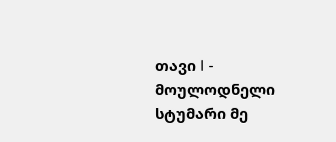თავი I - მოულოდნელი სტუმარი მე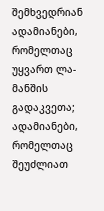შემხვედრიან ადამიანები, რომელთაც უყვართ ლა-მანშის გადაკვეთა; ადამიანები, რომელთაც შეუძლიათ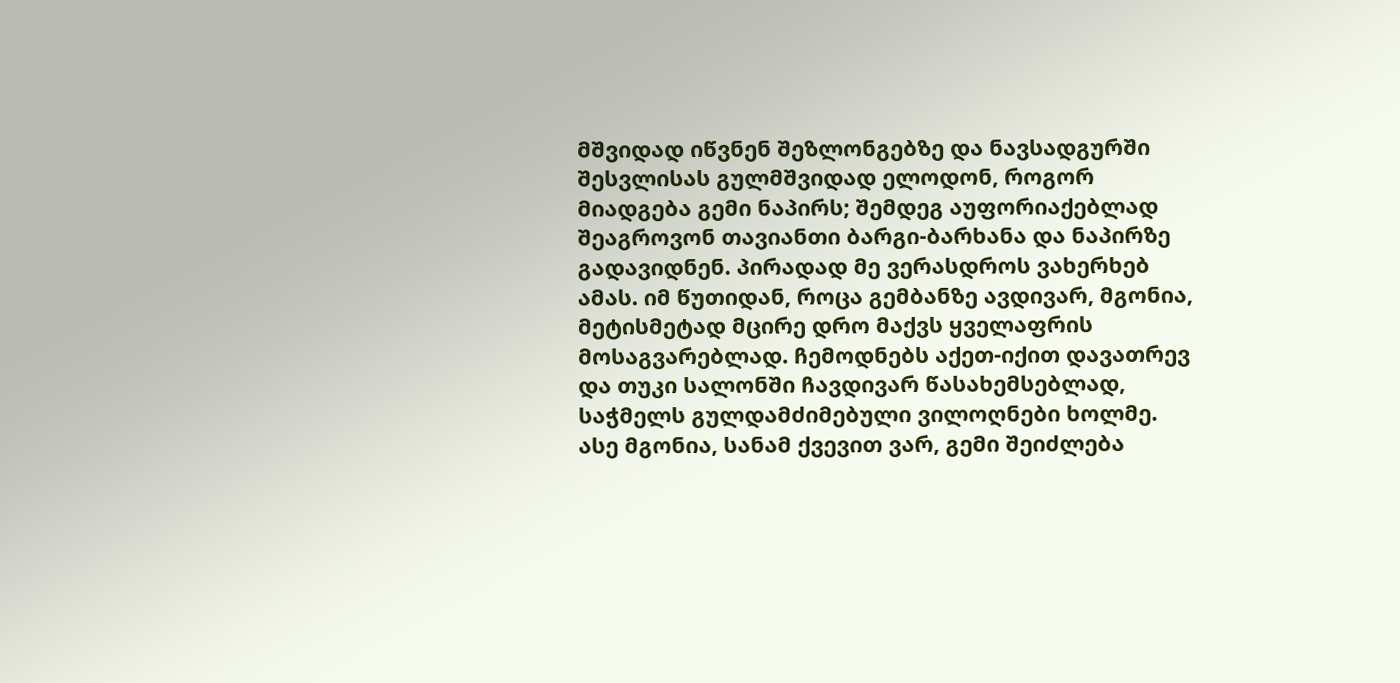მშვიდად იწვნენ შეზლონგებზე და ნავსადგურში შესვლისას გულმშვიდად ელოდონ, როგორ მიადგება გემი ნაპირს; შემდეგ აუფორიაქებლად შეაგროვონ თავიანთი ბარგი-ბარხანა და ნაპირზე გადავიდნენ. პირადად მე ვერასდროს ვახერხებ ამას. იმ წუთიდან, როცა გემბანზე ავდივარ, მგონია, მეტისმეტად მცირე დრო მაქვს ყველაფრის მოსაგვარებლად. ჩემოდნებს აქეთ-იქით დავათრევ და თუკი სალონში ჩავდივარ წასახემსებლად, საჭმელს გულდამძიმებული ვილოღნები ხოლმე. ასე მგონია, სანამ ქვევით ვარ, გემი შეიძლება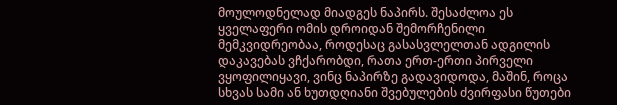მოულოდნელად მიადგეს ნაპირს. შესაძლოა ეს ყველაფერი ომის დროიდან შემორჩენილი მემკვიდრეობაა, როდესაც გასასვლელთან ადგილის დაკავებას ვჩქარობდი, რათა ერთ-ერთი პირველი ვყოფილიყავი, ვინც ნაპირზე გადავიდოდა, მაშინ, როცა სხვას სამი ან ხუთდღიანი შვებულების ძვირფასი წუთები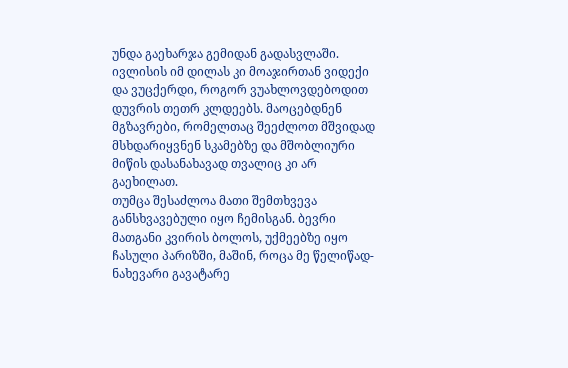უნდა გაეხარჯა გემიდან გადასვლაში.
ივლისის იმ დილას კი მოაჯირთან ვიდექი და ვუცქერდი, როგორ ვუახლოვდებოდით დუვრის თეთრ კლდეებს. მაოცებდნენ მგზავრები, რომელთაც შეეძლოთ მშვიდად მსხდარიყვნენ სკამებზე და მშობლიური მიწის დასანახავად თვალიც კი არ გაეხილათ.
თუმცა შესაძლოა მათი შემთხვევა განსხვავებული იყო ჩემისგან. ბევრი მათგანი კვირის ბოლოს, უქმეებზე იყო ჩასული პარიზში, მაშინ, როცა მე წელიწად-ნახევარი გავატარე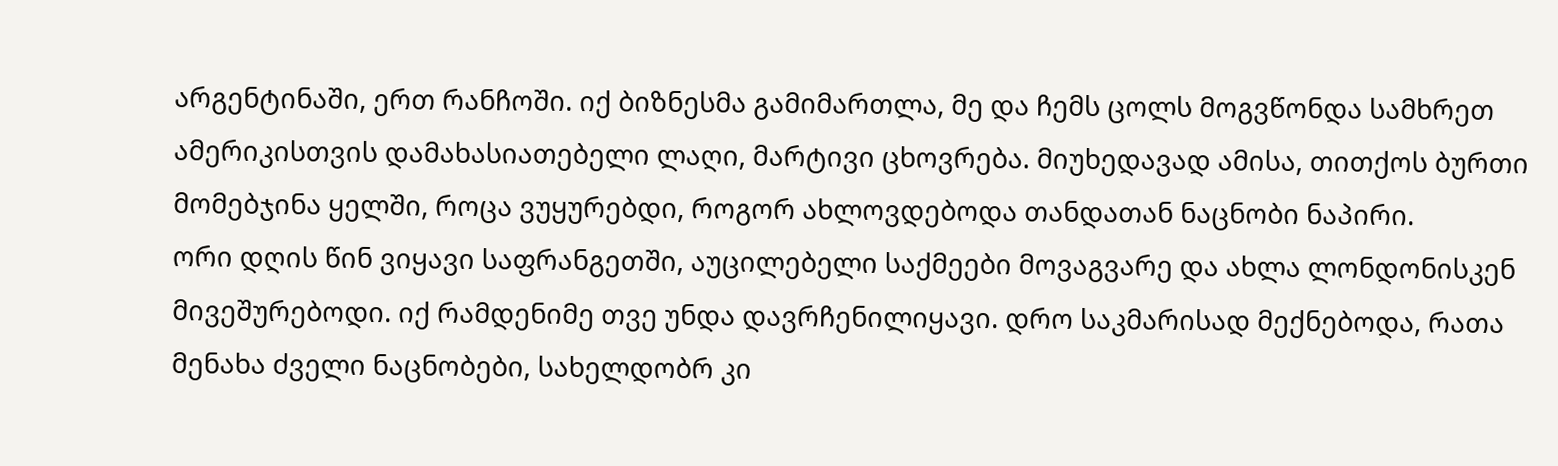არგენტინაში, ერთ რანჩოში. იქ ბიზნესმა გამიმართლა, მე და ჩემს ცოლს მოგვწონდა სამხრეთ ამერიკისთვის დამახასიათებელი ლაღი, მარტივი ცხოვრება. მიუხედავად ამისა, თითქოს ბურთი მომებჯინა ყელში, როცა ვუყურებდი, როგორ ახლოვდებოდა თანდათან ნაცნობი ნაპირი.
ორი დღის წინ ვიყავი საფრანგეთში, აუცილებელი საქმეები მოვაგვარე და ახლა ლონდონისკენ მივეშურებოდი. იქ რამდენიმე თვე უნდა დავრჩენილიყავი. დრო საკმარისად მექნებოდა, რათა მენახა ძველი ნაცნობები, სახელდობრ კი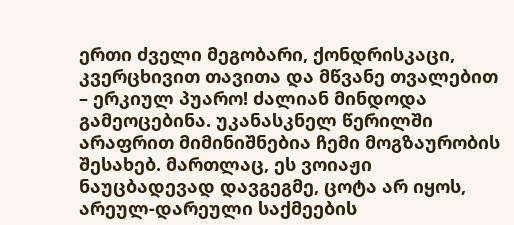ერთი ძველი მეგობარი, ქონდრისკაცი, კვერცხივით თავითა და მწვანე თვალებით – ერკიულ პუარო! ძალიან მინდოდა გამეოცებინა. უკანასკნელ წერილში არაფრით მიმინიშნებია ჩემი მოგზაურობის შესახებ. მართლაც, ეს ვოიაჟი ნაუცბადევად დავგეგმე, ცოტა არ იყოს, არეულ-დარეული საქმეების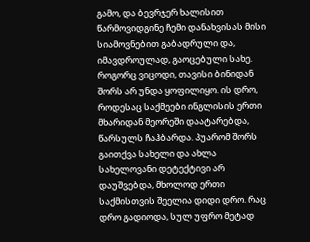გამო, და ბევრჯერ ხალისით წარმოვიდგინე ჩემი დანახვისას მისი სიამოვნებით გაბადრული და, იმავდროულად, გაოცებული სახე.
როგორც ვიცოდი, თავისი ბინიდან შორს არ უნდა ყოფილიყო. ის დრო, როდესაც საქმეები ინგლისის ერთი მხარიდან მეორეში დაატარებდა, წარსულს ჩაჰბარდა. პუარომ შორს გაითქვა სახელი და ახლა სახელოვანი დეტექტივი არ დაუშვებდა, მხოლოდ ერთი საქმისთვის შეელია დიდი დრო. რაც დრო გადიოდა, სულ უფრო მეტად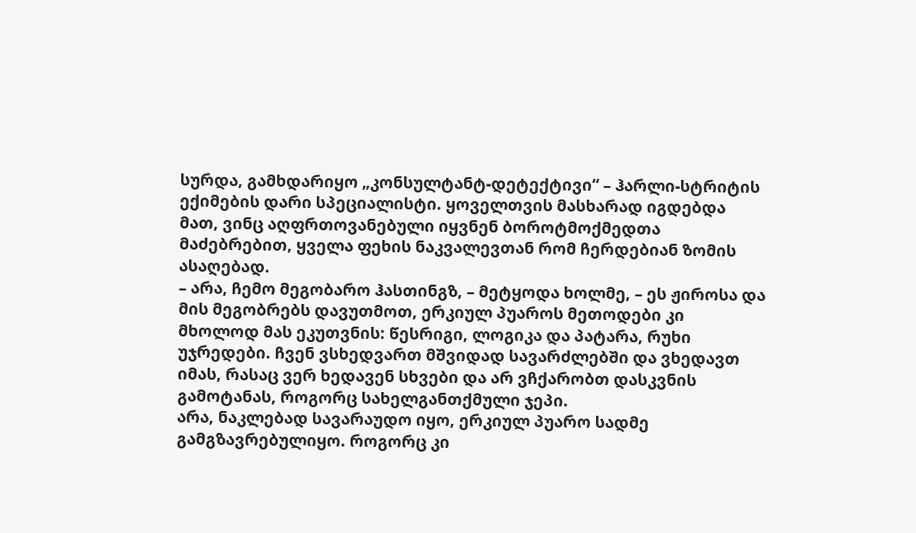სურდა, გამხდარიყო „კონსულტანტ-დეტექტივი“ – ჰარლი-სტრიტის ექიმების დარი სპეციალისტი. ყოველთვის მასხარად იგდებდა მათ, ვინც აღფრთოვანებული იყვნენ ბოროტმოქმედთა მაძებრებით, ყველა ფეხის ნაკვალევთან რომ ჩერდებიან ზომის ასაღებად.
– არა, ჩემო მეგობარო ჰასთინგზ, – მეტყოდა ხოლმე, – ეს ჟიროსა და მის მეგობრებს დავუთმოთ, ერკიულ პუაროს მეთოდები კი მხოლოდ მას ეკუთვნის: წესრიგი, ლოგიკა და პატარა, რუხი უჯრედები. ჩვენ ვსხედვართ მშვიდად სავარძლებში და ვხედავთ იმას, რასაც ვერ ხედავენ სხვები და არ ვჩქარობთ დასკვნის გამოტანას, როგორც სახელგანთქმული ჯეპი.
არა, ნაკლებად სავარაუდო იყო, ერკიულ პუარო სადმე გამგზავრებულიყო. როგორც კი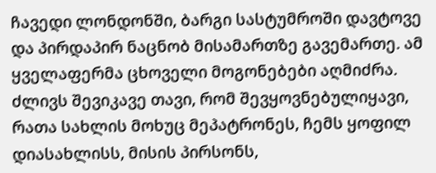ჩავედი ლონდონში, ბარგი სასტუმროში დავტოვე და პირდაპირ ნაცნობ მისამართზე გავემართე. ამ ყველაფერმა ცხოველი მოგონებები აღმიძრა. ძლივს შევიკავე თავი, რომ შევყოვნებულიყავი, რათა სახლის მოხუც მეპატრონეს, ჩემს ყოფილ დიასახლისს, მისის პირსონს,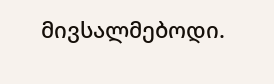მივსალმებოდი.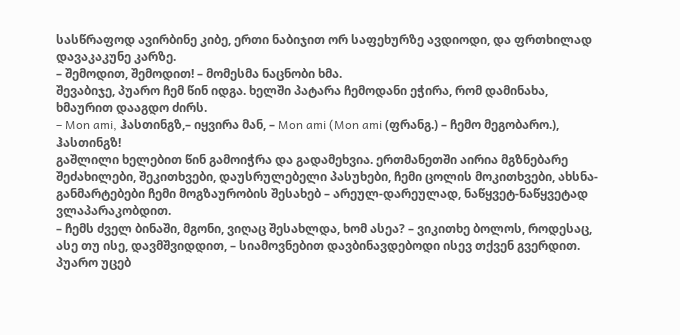სასწრაფოდ ავირბინე კიბე, ერთი ნაბიჯით ორ საფეხურზე ავდიოდი, და ფრთხილად დავაკაკუნე კარზე.
– შემოდით, შემოდით! – მომესმა ნაცნობი ხმა.
შევაბიჯე, პუარო ჩემ წინ იდგა. ხელში პატარა ჩემოდანი ეჭირა, რომ დამინახა, ხმაურით დააგდო ძირს.
– Mon ami, ჰასთინგზ,– იყვირა მან, – Mon ami (Mon ami (ფრანგ.) – ჩემო მეგობარო.), ჰასთინგზ!
გაშლილი ხელებით წინ გამოიჭრა და გადამეხვია. ერთმანეთში აირია მგზნებარე შეძახილები, შეკითხვები, დაუსრულებელი პასუხები, ჩემი ცოლის მოკითხვები, ახსნა-განმარტებები ჩემი მოგზაურობის შესახებ – არეულ-დარეულად, ნაწყვეტ-ნაწყვეტად ვლაპარაკობდით.
– ჩემს ძველ ბინაში, მგონი, ვიღაც შესახლდა, ხომ ასეა? – ვიკითხე ბოლოს, როდესაც, ასე თუ ისე, დავმშვიდდით, – სიამოვნებით დავბინავდებოდი ისევ თქვენ გვერდით.
პუარო უცებ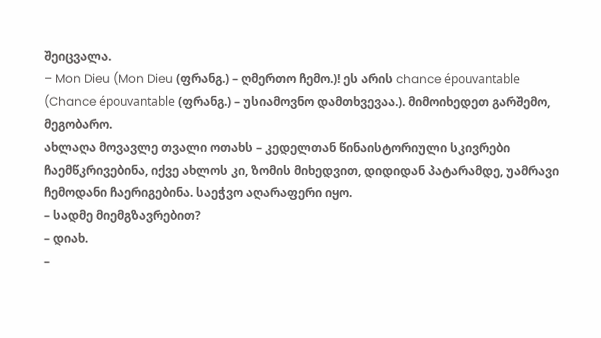შეიცვალა.
– Mon Dieu (Mon Dieu (ფრანგ.) – ღმერთო ჩემო.)! ეს არის chance épouvantable (Chance épouvantable (ფრანგ.) – უსიამოვნო დამთხვევაა.). მიმოიხედეთ გარშემო, მეგობარო.
ახლაღა მოვავლე თვალი ოთახს – კედელთან წინაისტორიული სკივრები ჩაემწკრივებინა, იქვე ახლოს კი, ზომის მიხედვით, დიდიდან პატარამდე, უამრავი ჩემოდანი ჩაერიგებინა. საეჭვო აღარაფერი იყო.
– სადმე მიემგზავრებით?
– დიახ.
–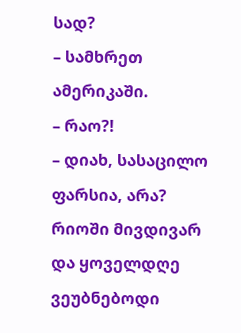სად?
– სამხრეთ ამერიკაში.
– რაო?!
– დიახ, სასაცილო ფარსია, არა? რიოში მივდივარ და ყოველდღე ვეუბნებოდი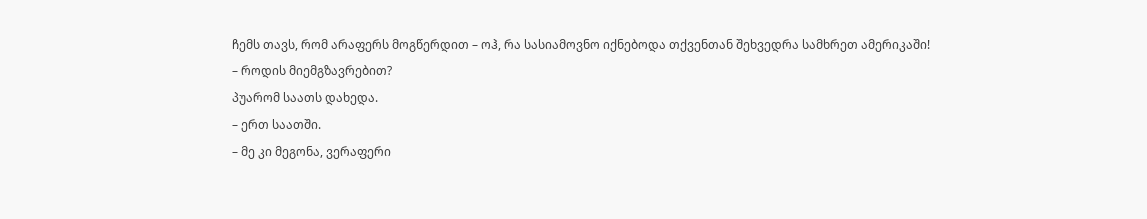ჩემს თავს, რომ არაფერს მოგწერდით – ოჰ, რა სასიამოვნო იქნებოდა თქვენთან შეხვედრა სამხრეთ ამერიკაში!
– როდის მიემგზავრებით?
პუარომ საათს დახედა.
– ერთ საათში.
– მე კი მეგონა, ვერაფერი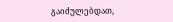გაიძულებდათ,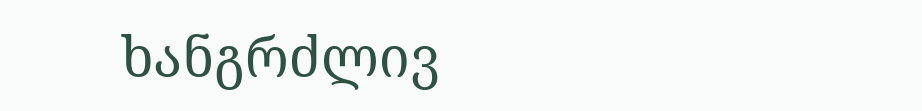ხანგრძლივ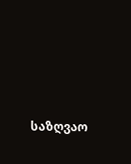საზღვაო